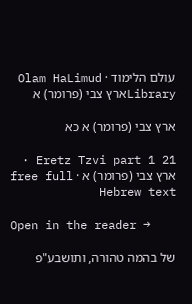עולם הלימוד · Olam HaLimud
Libraryארץ צבי (פרומר) א

ארץ צבי (פרומר) א כא

Eretz Tzvi part 1 21 · ארץ צבי (פרומר) א · free full Hebrew text

Open in the reader →

של בהמה טהורה, ותושבע"פ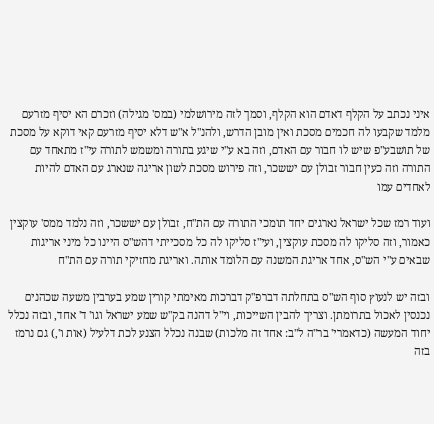איני נכתב על הקלף דאדם הוא הקלף, וסמך לזה מירושלמי (במס' מגילה) וזכרם הא יסיף מזרעם מלמד שקבעו לה חכמים מסכת ואין מובן הדרש, ולהנ"ל א"ש דלא יסיף מזרעם קאי דוקא על מסכת של תושבע"פ שיש לו חבור עם האדם, וזה בא ע"י שיגע בתורה ומשמש לתורה עי"ז מתאחד עם התורה וזה כעין חבור זבולן עם יששכר, וזה פירוש מסכת לשון אריגה שנארג עם האדם להיות לאחדים עמו

ועוד רמז שכל ישראל נארגים יחד תומכי התורה עם הת"ח, זבולן עם יששכר, וזה נלמד ממס' עוקצין כאמור, וזה סליקו לה מסכת עוקצין, ועי"ז סליקו לה כל מסכייתי דהש"ס היינו כל מיני אריגות שבאים ע"י הש"ס, אחד אריגת המשנה עם הלומד אותה. ואריגת מחזיקי תורה עם הת"ח

ובזה יש לנעוץ סוף הש"ס בתחלתה דברפ"ק דברכות מאימתי קורין שמע בערבין משעה שכהנים נכנסין לאכול בתרומתן. וצריך להבין השייכות, וי"ל דהנה בק"ש שמע ישראל וגו' ד' אחד, ובזה נכלל יחוד המעשה (כדאמרי' בר"ה ל"ב: אחד זה מלכות) שבנה נכלל הצנע לכת דלעיל (אות ו',) גם נרמז בזה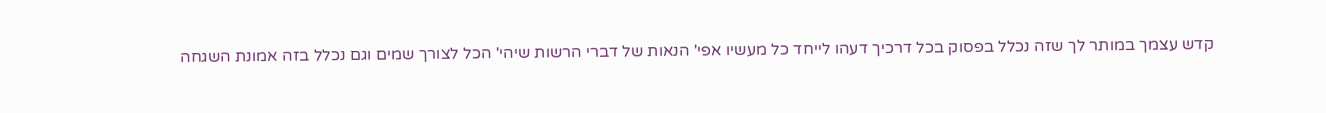קדש עצמך במותר לך שזה נכלל בפסוק בכל דרכיך דעהו לייחד כל מעשיו אפי' הנאות של דברי הרשות שיהי' הכל לצורך שמים וגם נכלל בזה אמונת השגחה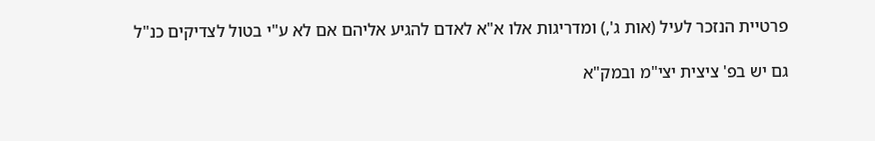פרטיית הנזכר לעיל (אות ג',) ומדריגות אלו א"א לאדם להגיע אליהם אם לא ע"י בטול לצדיקים כנ"ל

גם יש בפ' ציצית יצי"מ ובמק"א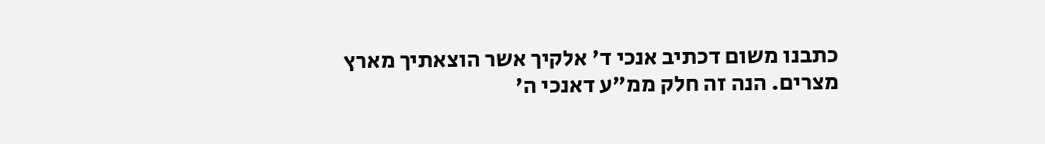כתבנו משום דכתיב אנכי ד' אלקיך אשר הוצאתיך מארץ מצרים. הנה זה חלק ממ"ע דאנכי ה'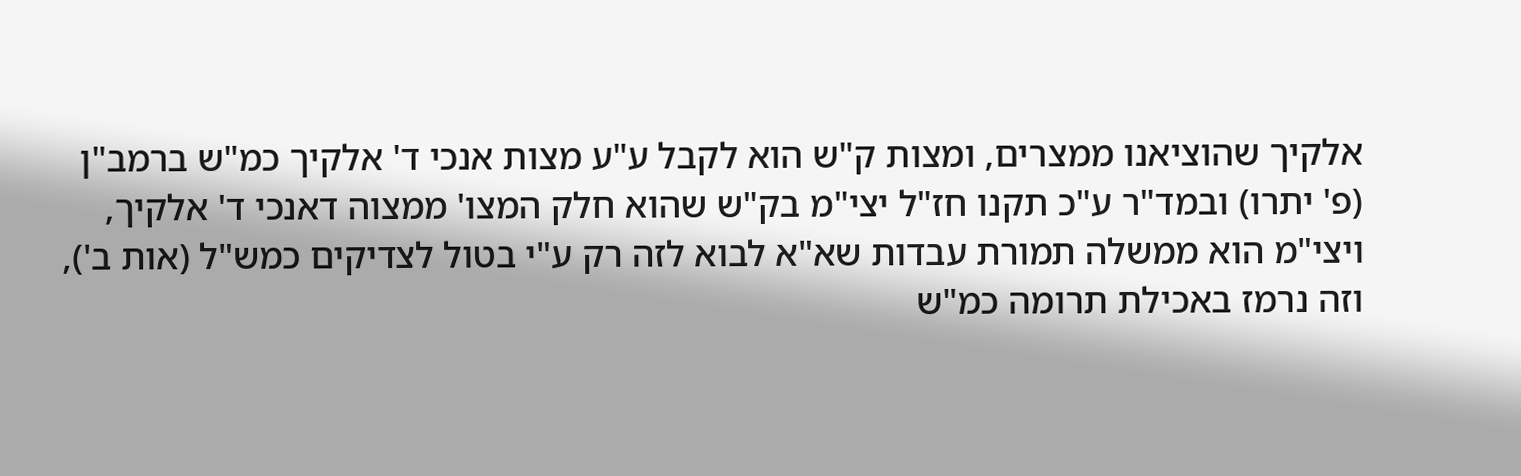אלקיך שהוציאנו ממצרים, ומצות ק"ש הוא לקבל ע"ע מצות אנכי ד' אלקיך כמ"ש ברמב"ן (פ' יתרו) ובמד"ר ע"כ תקנו חז"ל יצי"מ בק"ש שהוא חלק המצו' ממצוה דאנכי ד' אלקיך, ויצי"מ הוא ממשלה תמורת עבדות שא"א לבוא לזה רק ע"י בטול לצדיקים כמש"ל (אות ב'), וזה נרמז באכילת תרומה כמ"ש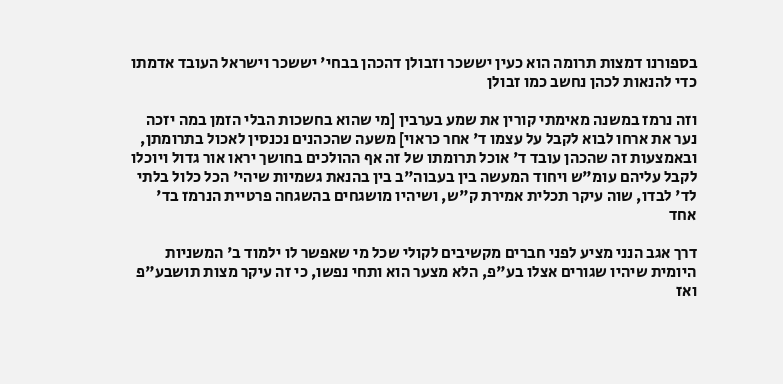בספורנו דמצות תרומה הוא כעין יששכר וזבולן דהכהן בבחי' יששכר וישראל העובד אדמתו כדי להנאות לכהן נחשב כמו זבולן

וזה נרמז במשנה מאימתי קורין את שמע בערבין [מי שהוא בחשכות הבלי הזמן במה יזכה נער את ארחו לבוא לקבל על עצמו ד' אחר כראוי] משעה שהכהנים נכנסין לאכול בתרומתן, ובאמצעות זה שהכהן עובד ד' אוכל תרומתו של זה אף ההולכים בחושך יראו אור גדול ויוכלו לקבל עליהם עומ"ש ויחוד המעשה בין בעבוה"ב בין בהנאת גשמיות שיהי' הכל כלול בלתי לד' לבדו, שוה עיקר תכלית אמירת ק"ש, ושיהיו מושגחים בהשגחה פרטיית הנרמז בד' אחד

דרך אגב הנני מציע לפני חברים מקשיבים לקולי שכל מי שאפשר לו ילמוד ב' המשניות היומית שיהיו שגורים אצלו בע"פ, הלא מצער הוא ותחי נפשו, כי זה עיקר מצות תושבע"פ ואז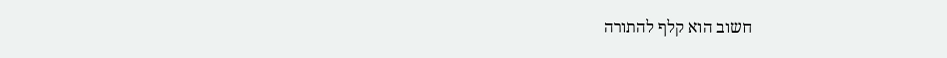חשוב הוא קלף להתורה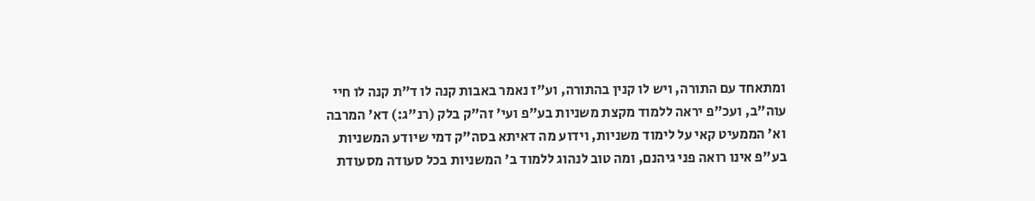ומתאחד עם התורה, ויש לו קנין בהתורה, וע"ז נאמר באבות קנה לו ד"ת קנה לו חיי עוה"ב, ועכ"פ יראה ללמוד מקצת משניות בע"פ ועי' זה"ק בלק (רנ"ג:) דא' המרבה וא' הממעיט קאי על לימוד משניות, וידוע מה דאיתא בסה"ק דמי שיודע המשניות בע"פ אינו רואה פני גיהנם, ומה טוב לנהוג ללמוד ב' המשניות בכל סעודה מסעודת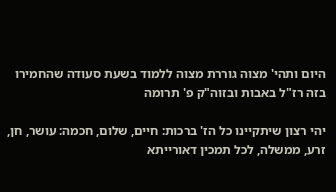היום ותהי' מצוה גוררת מצוה ללמוד בשעת סעודה שהחמירו בזה רז"ל באבות ובזוה"ק פ' תרומה

יהי רצון שיתקיינו כל הז' ברכות: חיים, שלום, חכמה: עושר, חן, זרע, ממשלה, לכל תמכין דאורייתא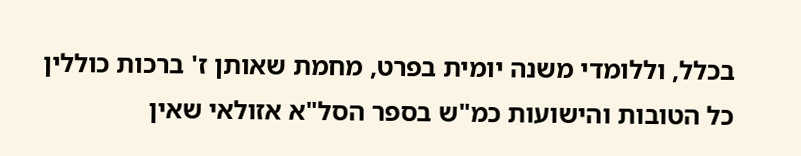בכלל, וללומדי משנה יומית בפרט, מחמת שאותן ז' ברכות כוללין כל הטובות והישועות כמ"ש בספר הסל"א אזולאי שאין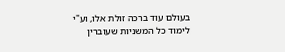בעולם עוד ברכה זולת אלו, וע"י לימוד כל המשניות שעוברין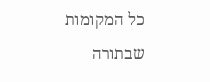כל המקומות שבתורה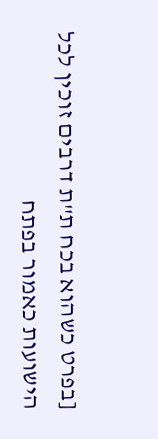[בפרט כשהוא בכח ת"ת דרבים זוכין לכל הישועות כאמור בפתח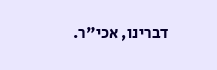דברינו, אכי"ר.